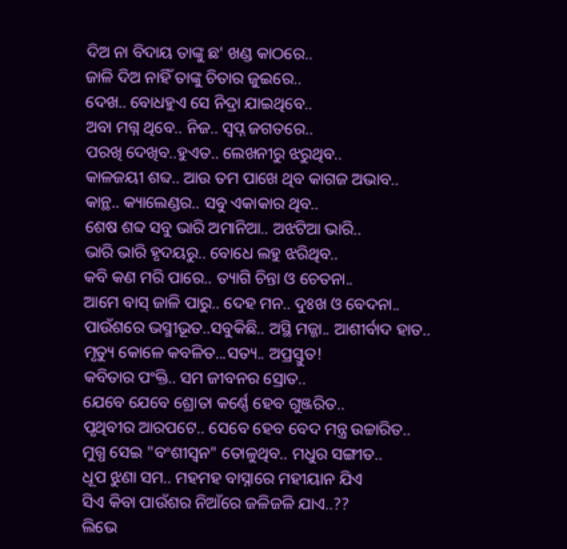ଦିଅ ନା ବିଦାୟ ତାଙ୍କୁ ଛ' ଖଣ୍ଡ କାଠରେ..
ଜାଳି ଦିଅ ନାହିଁ ତାଙ୍କୁ ଚିତାର ଜୁଇରେ..
ଦେଖ.. ବୋଧହୁଏ ସେ ନିଦ୍ରା ଯାଇଥିବେ..
ଅବା ମଗ୍ନ ଥିବେ.. ନିଜ.. ସ୍ଵପ୍ନ ଜଗତରେ..
ପରଖି ଦେଖିବ..ହୁଏତ.. ଲେଖନୀରୁ ଝରୁଥିବ..
କାଳଜୟୀ ଶବ୍ଦ.. ଆଉ ତମ ପାଖେ ଥିବ କାଗଜ ଅଭାବ..
କାନ୍ଥ.. କ୍ୟାଲେଣ୍ଡର.. ସବୁ ଏକାକାର ଥିବ..
ଶେଷ ଶବ୍ଦ ସବୁ ଭାରି ଅମାନିଆ.. ଅଝଟିଆ ଭାରି..
ଭାରି ଭାରି ହୃଦୟରୁ.. ବୋଧେ ଲହୁ ଝରିଥିବ..
କବି କଣ ମରି ପାରେ.. ତ୍ୟାଗି ଚିନ୍ତା ଓ ଚେତନା..
ଆମେ ବାସ୍ ଜାଳି ପାରୁ.. ଦେହ ମନ.. ଦୁଃଖ ଓ ବେଦନା..
ପାଉଁଶରେ ଭସ୍ମୀଭୂତ..ସବୁକିଛି.. ଅସ୍ଥି ମଜ୍ଜା.. ଆଶୀର୍ବାଦ ହାତ..
ମୃତ୍ୟୁ କୋଳେ କବଳିତ...ସତ୍ୟ.. ଅପ୍ରସ୍ତୁତ!
କବିତାର ପଂକ୍ତି.. ସମ ଜୀବନର ସ୍ରୋତ..
ଯେବେ ଯେବେ ଶ୍ରୋତା କର୍ଣ୍ଣେ ହେବ ଗୁଞ୍ଜରିତ..
ପୃଥିବୀର ଆରପଟେ.. ସେବେ ହେବ ବେଦ ମନ୍ତ୍ର ଉଚ୍ଚାରିତ..
ମୁଗ୍ଧ ସେଇ "ବଂଶୀସ୍ଵନ" ତୋଳୁଥିବ.. ମଧୁର ସଙ୍ଗୀତ..
ଧୂପ ଝୁଣା ସମ.. ମହମହ ବାସ୍ନାରେ ମହୀୟାନ ଯିଏ
ସିଏ କିବା ପାଉଁଶର ନିଆଁରେ ଜଳିଜଳି ଯାଏ..??
ଲିଭେ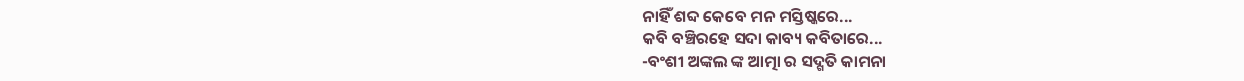ନାହିଁ ଶବ୍ଦ କେବେ ମନ ମସ୍ତିଷ୍କରେ...
କବି ବଞ୍ଚିରହେ ସଦା କାବ୍ୟ କବିତାରେ...
-ବଂଶୀ ଅଙ୍କଲ ଙ୍କ ଆତ୍ମା ର ସଦ୍ଗତି କାମନା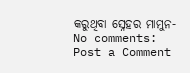କରୁଥିବା ସ୍ନେହର ମାମୁନ-
No comments:
Post a Comment